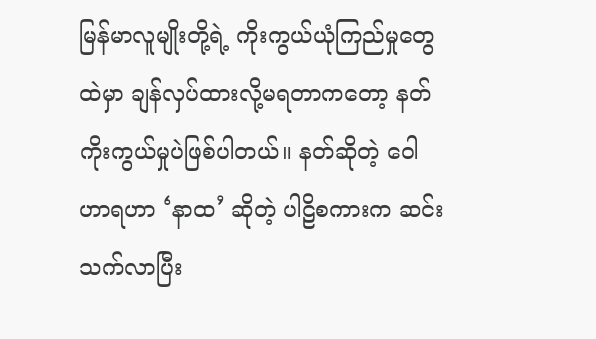မြန်မာလူမျိုးတို့ရဲ့ ကိုးကွယ်ယုံကြည်မှုတွေထဲမှာ ချန်လှပ်ထားလို့မရတာကတော့ နတ်ကိုးကွယ်မှုပဲဖြစ်ပါတယ်။ နတ်ဆိုတဲ့ ဝေါဟာရဟာ ‘နာထ’ ဆိုတဲ့ ပါဠိစကားက ဆင်းသက်လာပြီး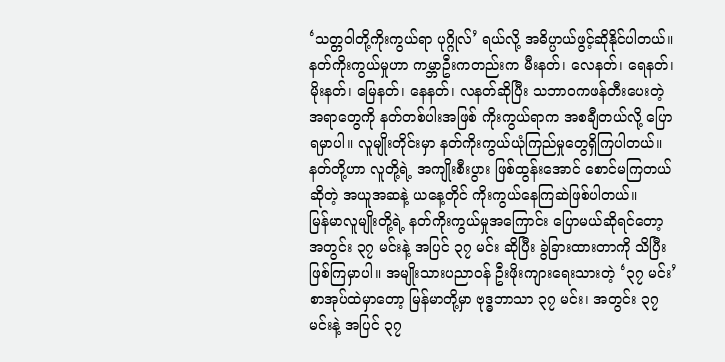‘သတ္တဝါတို့ကိုးကွယ်ရာ ပုဂ္ဂိုလ်’ ရယ်လို့ အဓိပ္ပာယ်ဖွင့်ဆိုနိုင်ပါတယ်။ နတ်ကိုးကွယ်မှုဟာ ကမ္ဘာဦးကတည်းက မီးနတ်၊ လေနတ်၊ ရေနတ်၊ မိုးနတ်၊ မြေနတ်၊ နေနတ်၊ လနတ်ဆိုပြီး သဘာဝကဖန်တီးပေးတဲ့ အရာတွေကို နတ်တစ်ပါးအဖြစ် ကိုးကွယ်ရာက အစချီတယ်လို့ ပြောရမှာပါ။ လူမျိုးတိုင်းမှာ နတ်ကိုးကွယ်ယုံကြည်မှုတွေရှိကြပါတယ်။ နတ်တို့ဟာ လူတို့ရဲ့ အကျိုးစီးပွား ဖြစ်ထွန်းအောင် စောင်မကြတယ်ဆိုတဲ့ အယူအဆနဲ့ ယနေ့တိုင် ကိုးကွယ်နေကြဆဲဖြစ်ပါတယ်။
မြန်မာလူမျိုးတို့ရဲ့ နတ်ကိုးကွယ်မှုအကြောင်း ပြောမယ်ဆိုရင်တော့ အတွင်း ၃၇ မင်းနဲ့ အပြင် ၃၇ မင်း ဆိုပြီး ခွဲခြားထားတာကို သိပြီးဖြစ်ကြမှာပါ။ အမျိုးသားပညာဝန် ဦးဖိုးကျားရေးသားတဲ့ ‘၃၇ မင်း’ စာအုပ်ထဲမှာတော့ မြန်မာတို့မှာ ဗုဒ္ဓဘာသာ ၃၇ မင်း၊ အတွင်း ၃၇ မင်းနဲ့ အပြင် ၃၇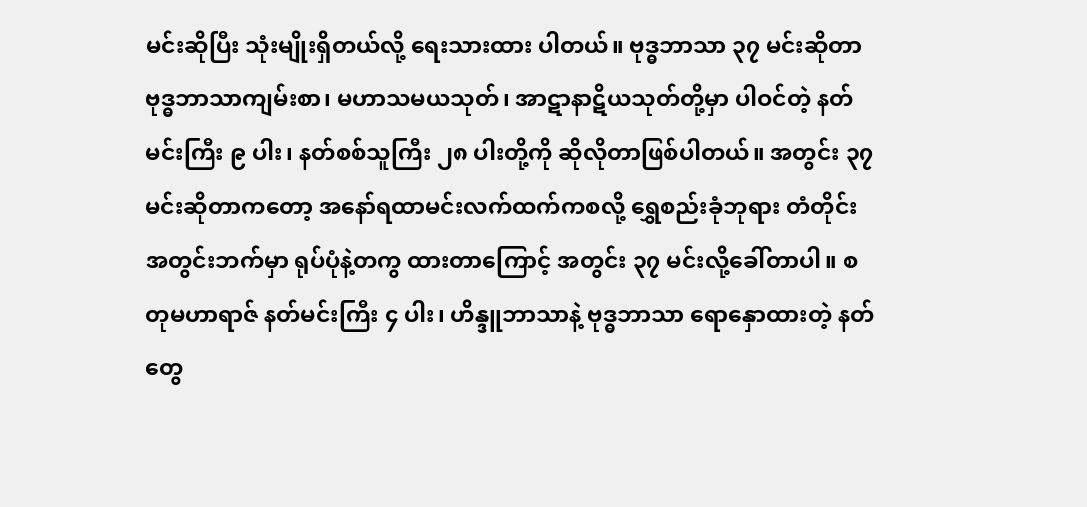မင်းဆိုပြီး သုံးမျိုးရှိတယ်လို့ ရေးသားထား ပါတယ်။ ဗုဒ္ဓဘာသာ ၃၇ မင်းဆိုတာ ဗုဒ္ဓဘာသာကျမ်းစာ၊ မဟာသမယသုတ်၊ အာဋာနာဋိယသုတ်တို့မှာ ပါဝင်တဲ့ နတ်မင်းကြီး ၉ ပါး၊ နတ်စစ်သူကြီး ၂၈ ပါးတို့ကို ဆိုလိုတာဖြစ်ပါတယ်။ အတွင်း ၃၇ မင်းဆိုတာကတော့ အနော်ရထာမင်းလက်ထက်ကစလို့ ရွှေစည်းခုံဘုရား တံတိုင်းအတွင်းဘက်မှာ ရုပ်ပုံနဲ့တကွ ထားတာကြောင့် အတွင်း ၃၇ မင်းလို့ခေါ်တာပါ။ စတုမဟာရာဇ် နတ်မင်းကြီး ၄ ပါး၊ ဟိန္ဒူဘာသာနဲ့ ဗုဒ္ဓဘာသာ ရောနှောထားတဲ့ နတ်တွေ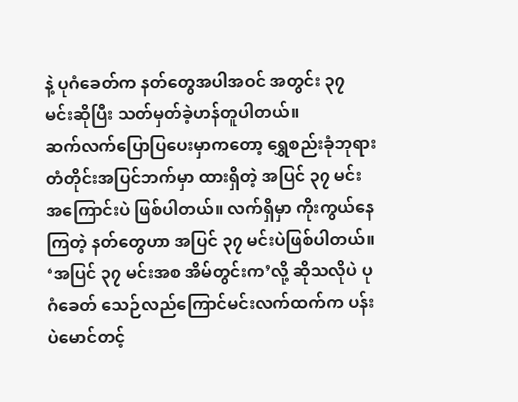နဲ့ ပုဂံခေတ်က နတ်တွေအပါအဝင် အတွင်း ၃၇ မင်းဆိုပြီး သတ်မှတ်ခဲ့ဟန်တူပါတယ်။
ဆက်လက်ပြောပြပေးမှာကတော့ ရွှေစည်းခုံဘုရား တံတိုင်းအပြင်ဘက်မှာ ထားရှိတဲ့ အပြင် ၃၇ မင်းအကြောင်းပဲ ဖြစ်ပါတယ်။ လက်ရှိမှာ ကိုးကွယ်နေကြတဲ့ နတ်တွေဟာ အပြင် ၃၇ မင်းပဲဖြစ်ပါတယ်။ ‘အပြင် ၃၇ မင်းအစ အိမ်တွင်းက’လို့ ဆိုသလိုပဲ ပုဂံခေတ် သေဉ်လည်ကြောင်မင်းလက်ထက်က ပန်းပဲမောင်တင့်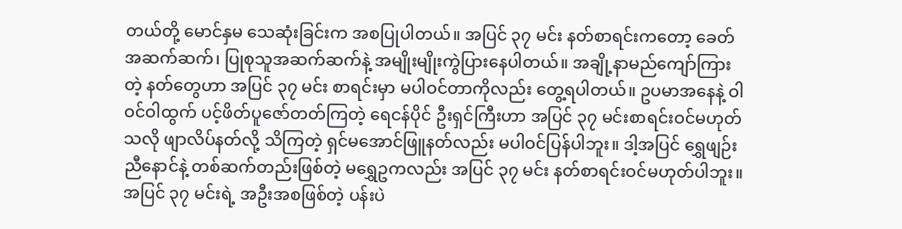တယ်တို့ မောင်နှမ သေဆုံးခြင်းက အစပြုပါတယ်။ အပြင် ၃၇ မင်း နတ်စာရင်းကတော့ ခေတ်အဆက်ဆက်၊ ပြုစုသူအဆက်ဆက်နဲ့ အမျိုးမျိုးကွဲပြားနေပါတယ်။ အချို့နာမည်ကျော်ကြားတဲ့ နတ်တွေဟာ အပြင် ၃၇ မင်း စာရင်းမှာ မပါဝင်တာကိုလည်း တွေ့ရပါတယ်။ ဥပမာအနေနဲ့ ဝါဝင်ဝါထွက် ပင့်ဖိတ်ပူဇော်တတ်ကြတဲ့ ရေငန်ပိုင် ဦးရှင်ကြီးဟာ အပြင် ၃၇ မင်းစာရင်းဝင်မဟုတ်သလို ဖျာလိပ်နတ်လို့ သိကြတဲ့ ရှင်မအောင်ဖြူနတ်လည်း မပါဝင်ပြန်ပါဘူး။ ဒါ့အပြင် ရွှေဖျဉ်းညီနောင်နဲ့ တစ်ဆက်တည်းဖြစ်တဲ့ မရွှေဥကလည်း အပြင် ၃၇ မင်း နတ်စာရင်းဝင်မဟုတ်ပါဘူး။
အပြင် ၃၇ မင်းရဲ့ အဦးအစဖြစ်တဲ့ ပန်းပဲ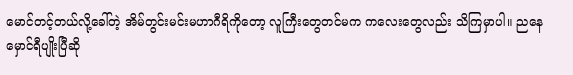မောင်တင့်တယ်လို့ခေါ်တဲ့ အိမ်တွင်းမင်းမဟာဂီရိကိုတော့ လူကြီးတွေတင်မက ကလေးတွေလည်း သိကြမှာပါ။ ညနေမှောင်ရီပျိုးပြီဆို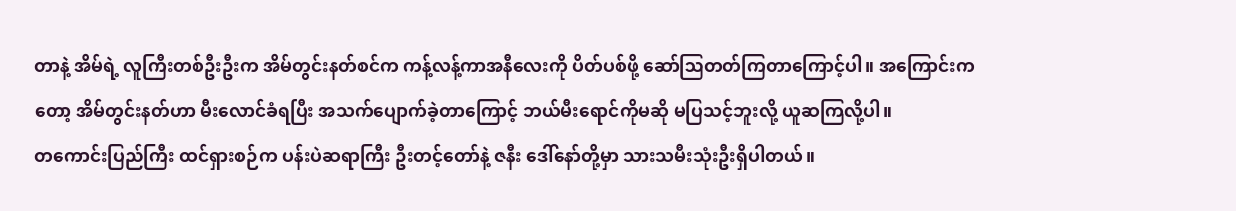တာနဲ့ အိမ်ရဲ့ လူကြီးတစ်ဦးဦးက အိမ်တွင်းနတ်စင်က ကန့်လန့်ကာအနီလေးကို ပိတ်ပစ်ဖို့ ဆော်ဩတတ်ကြတာကြောင့်ပါ။ အကြောင်းကတော့ အိမ်တွင်းနတ်ဟာ မီးလောင်ခံရပြီး အသက်ပျောက်ခဲ့တာကြောင့် ဘယ်မီးရောင်ကိုမဆို မပြသင့်ဘူးလို့ ယူဆကြလို့ပါ။
တကောင်းပြည်ကြီး ထင်ရှားစဉ်က ပန်းပဲဆရာကြီး ဦးတင့်တော်နဲ့ ဇနီး ဒေါ်နော်တို့မှာ သားသမီးသုံးဦးရှိပါတယ်။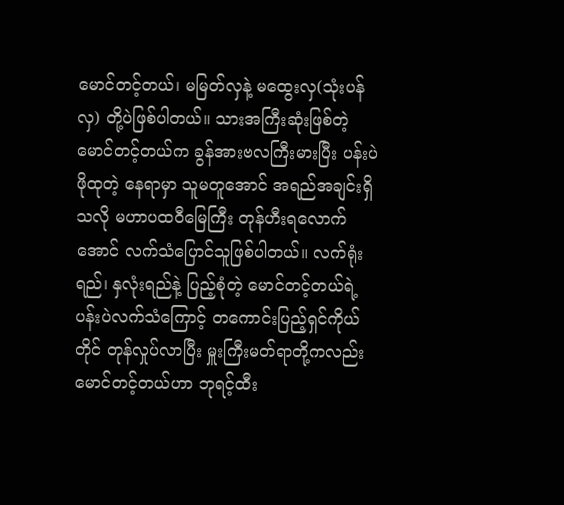မောင်တင့်တယ်၊ မမြတ်လှနဲ့ မထွေးလှ(သုံးပန်လှ) တို့ပဲဖြစ်ပါတယ်။ သားအကြီးဆုံးဖြစ်တဲ့ မောင်တင့်တယ်က ခွန်အားဗလကြီးမားပြီး ပန်းပဲဖိုထုတဲ့ နေရာမှာ သူမတူအောင် အရည်အချင်းရှိသလို မဟာပထဝီမြေကြီး တုန်ဟီးရလောက်အောင် လက်သံပြောင်သူဖြစ်ပါတယ်။ လက်ရုံးရည်၊ နှလုံးရည်နဲ့ ပြည့်စုံတဲ့ မောင်တင့်တယ်ရဲ့ ပန်းပဲလက်သံကြောင့် တကောင်းပြည့်ရှင်ကိုယ်တိုင် တုန်လှုပ်လာပြီး မှူးကြီးမတ်ရာတို့ကလည်း မောင်တင့်တယ်ဟာ ဘုရင့်ထီး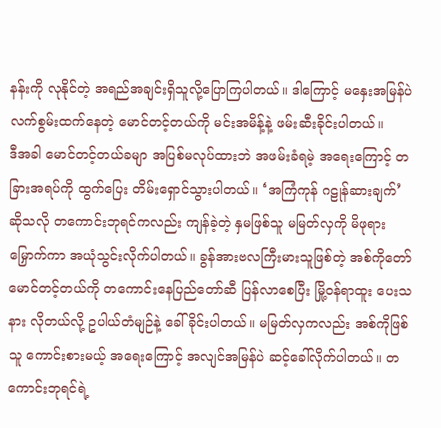နန်းကို လုနိုင်တဲ့ အရည်အချင်းရှိသူလို့ပြောကြပါတယ်။ ဒါကြောင့် မနှေးအမြန်ပဲ လက်စွမ်းထက်နေတဲ့ မောင်တင့်တယ်ကို မင်းအမိန့်နဲ့ ဖမ်းဆီးခိုင်းပါတယ်။
ဒီအခါ မောင်တင့်တယ်ခမျာ အပြစ်မလုပ်ထားဘဲ အဖမ်းခံရမဲ့ အရေးကြောင့် တခြားအရပ်ကို ထွက်ပြေး တိမ်းရှောင်သွားပါတယ်။ ‘အကြံကုန် ဂဠုန်ဆားချက်’ဆိုသလို တကောင်းဘုရင်ကလည်း ကျန်ခဲ့တဲ့ နှမဖြစ်သူ မမြတ်လှကို မိဖုရားမြှောက်ကာ အယုံသွင်းလိုက်ပါတယ်။ ခွန်အားဗလကြီးမားသူဖြစ်တဲ့ အစ်ကိုတော် မောင်တင့်တယ်ကို တကောင်းနေပြည်တော်ဆီ ပြန်လာစေပြီး မြို့ဝန်ရာထူး ပေးသနား လိုတယ်လို့ ဥပါယ်တံမျဉ်နဲ့ ခေါ်ခိုင်းပါတယ်။ မမြတ်လှကလည်း အစ်ကိုဖြစ်သူ ကောင်းစားမယ့် အရေးကြောင့် အလျင်အမြန်ပဲ ဆင့်ခေါ်လိုက်ပါတယ်။ တကောင်းဘုရင်ရဲ့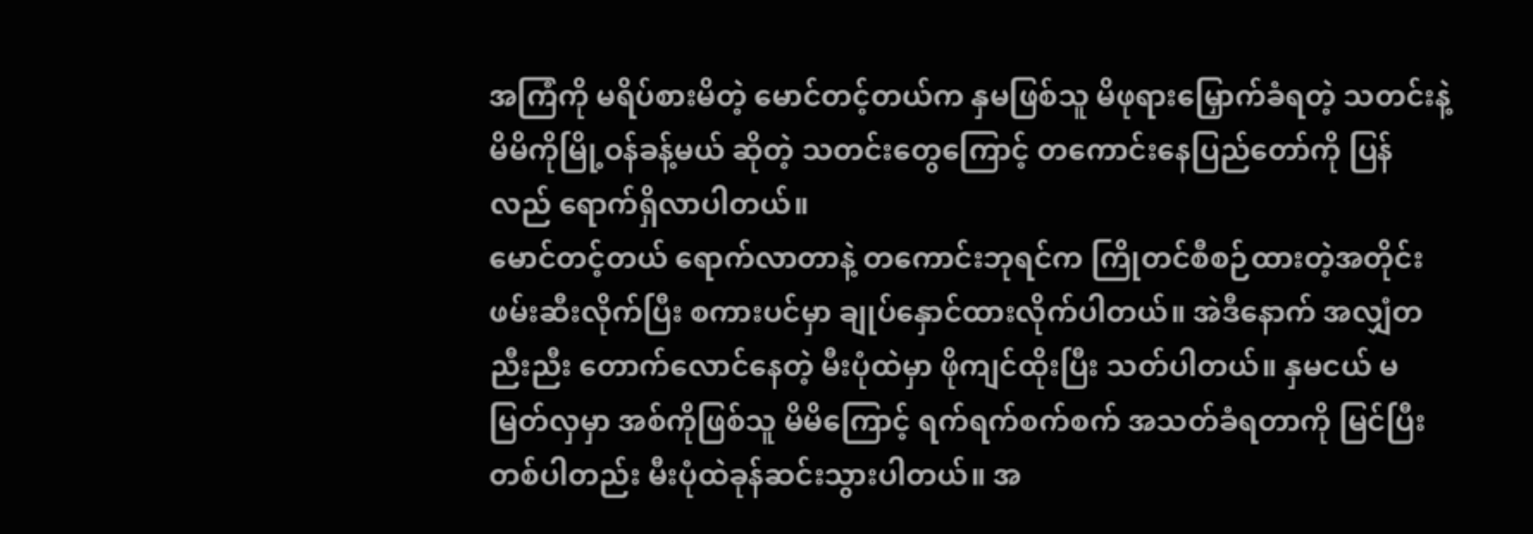အကြံကို မရိပ်စားမိတဲ့ မောင်တင့်တယ်က နှမဖြစ်သူ မိဖုရားမြှောက်ခံရတဲ့ သတင်းနဲ့ မိမိကိုမြို့ဝန်ခန့်မယ် ဆိုတဲ့ သတင်းတွေကြောင့် တကောင်းနေပြည်တော်ကို ပြန်လည် ရောက်ရှိလာပါတယ်။
မောင်တင့်တယ် ရောက်လာတာနဲ့ တကောင်းဘုရင်က ကြိုတင်စီစဉ်ထားတဲ့အတိုင်း ဖမ်းဆီးလိုက်ပြီး စကားပင်မှာ ချုပ်နှောင်ထားလိုက်ပါတယ်။ အဲဒီနောက် အလျှံတညီးညီး တောက်လောင်နေတဲ့ မီးပုံထဲမှာ ဖိုကျင်ထိုးပြီး သတ်ပါတယ်။ နှမငယ် မမြတ်လှမှာ အစ်ကိုဖြစ်သူ မိမိကြောင့် ရက်ရက်စက်စက် အသတ်ခံရတာကို မြင်ပြီး တစ်ပါတည်း မီးပုံထဲခုန်ဆင်းသွားပါတယ်။ အ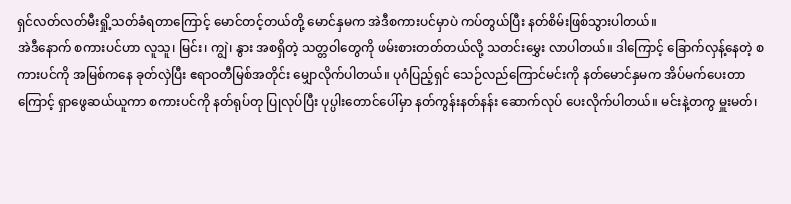ရှင်လတ်လတ်မီးရှို့သတ်ခံရတာကြောင့် မောင်တင့်တယ်တို့ မောင်နှမက အဲဒီစကားပင်မှာပဲ ကပ်တွယ်ပြီး နတ်စိမ်းဖြစ်သွားပါတယ်။
အဲဒီနောက် စကားပင်ဟာ လူသူ၊ မြင်း၊ ကျွဲ၊ နွား အစရှိတဲ့ သတ္တဝါတွေကို ဖမ်းစားတတ်တယ်လို့ သတင်းမွှေး လာပါတယ်။ ဒါကြောင့် ခြောက်လှန့်နေတဲ့ စကားပင်ကို အမြစ်ကနေ ခုတ်လှဲပြီး ဧရာဝတီမြစ်အတိုင်း မျှောလိုက်ပါတယ်။ ပုဂံပြည့်ရှင် သေဉ်လည်ကြောင်မင်းကို နတ်မောင်နှမက အိပ်မက်ပေးတာကြောင့် ရှာဖွေဆယ်ယူကာ စကားပင်ကို နတ်ရုပ်တု ပြုလုပ်ပြီး ပုပ္ပါးတောင်ပေါ်မှာ နတ်ကွန်းနတ်နန်း ဆောက်လုပ် ပေးလိုက်ပါတယ်။ မင်းနဲ့တကွ မှူးမတ်၊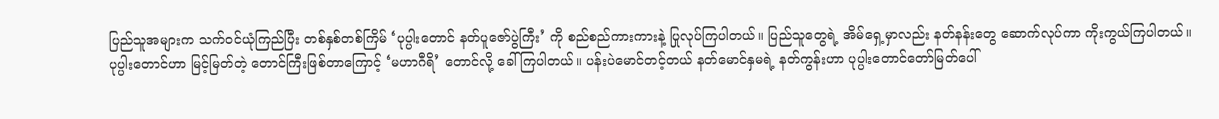ပြည်သူအများက သက်ဝင်ယုံကြည်ပြီး တစ်နှစ်တစ်ကြိမ် ‘ပုပ္ပါးတောင် နတ်ပူဇော်ပွဲကြီး’ ကို စည်စည်ကားကားနဲ့ ပြုလုပ်ကြပါတယ်။ ပြည်သူတွေရဲ့ အိမ်ရှေ့မှာလည်း နတ်နန်းတွေ ဆောက်လုပ်ကာ ကိုးကွယ်ကြပါတယ်။
ပုပ္ပါးတောင်ဟာ မြင့်မြတ်တဲ့ တောင်ကြီးဖြစ်တာကြောင့် ‘မဟာဂီရိ’ တောင်လို့ ခေါ်ကြပါတယ်။ ပန်းပဲမောင်တင့်တယ် နတ်မောင်နှမရဲ့ နတ်ကွန်းဟာ ပုပ္ပါးတောင်တော်မြတ်ပေါ်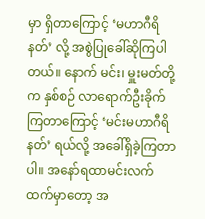မှာ ရှိတာကြောင့် ‘မဟာဂီရိနတ်’ လို့ အစွဲပြုခေါ်ဆိုကြပါတယ်။ နောက် မင်း၊ မှူးမတ်တို့က နှစ်စဉ် လာရောက်ဦးခိုက်ကြတာကြောင့် ‘မင်းမဟာဂီရိနတ်’ ရယ်လို့ အခေါ်ရှိခဲ့ကြတာပါ။ အနော်ရထာမင်းလက်ထက်မှာတော့ အ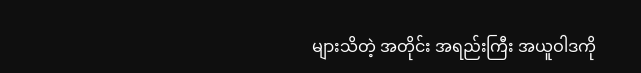များသိတဲ့ အတိုင်း အရည်းကြီး အယူဝါဒကို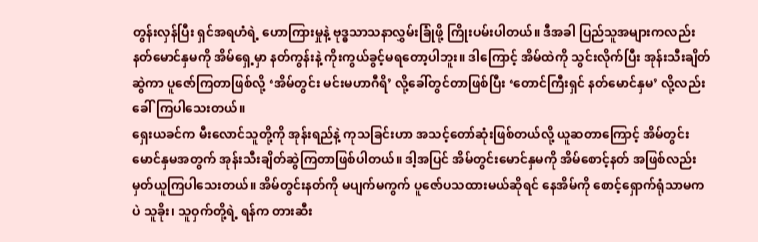တွန်းလှန်ပြီး ရှင်အရဟံရဲ့ ဟောကြားမှုနဲ့ ဗုဒ္ဓသာသနာလွှမ်းခြုံဖို့ ကြိုးပမ်းပါတယ်။ ဒီအခါ ပြည်သူအများကလည်း နတ်မောင်နှမကို အိမ်ရှေ့မှာ နတ်ကွန်းနဲ့ ကိုးကွယ်ခွင့်မရတော့ပါဘူး။ ဒါကြောင့် အိမ်ထဲကို သွင်းလိုက်ပြီး အုန်းသီးချိတ်ဆွဲကာ ပူဇော်ကြတာဖြစ်လို့ ‘အိမ်တွင်း မင်းမဟာဂီရိ’ လို့ခေါ်တွင်တာဖြစ်ပြီး ‘တောင်ကြီးရှင် နတ်မောင်နှမ’ လို့လည်း ခေါ်ကြပါသေးတယ်။
ရှေးယခင်က မီးလောင်သူတို့ကို အုန်းရည်နဲ့ ကုသခြင်းဟာ အသင့်တော်ဆုံးဖြစ်တယ်လို့ ယူဆတာကြောင့် အိမ်တွင်းမောင်နှမအတွက် အုန်းသီးချိတ်ဆွဲကြတာဖြစ်ပါတယ်။ ဒါ့အပြင် အိမ်တွင်းမောင်နှမကို အိမ်စောင့်နတ် အဖြစ်လည်း မှတ်ယူကြပါသေးတယ်။ အိမ်တွင်းနတ်ကို မပျက်မကွက် ပူဇော်ပသထားမယ်ဆိုရင် နေအိမ်ကို စောင့်ရှောက်ရုံသာမကပဲ သူခိုး၊ သူဝှက်တို့ရဲ့ ရန်က တားဆီး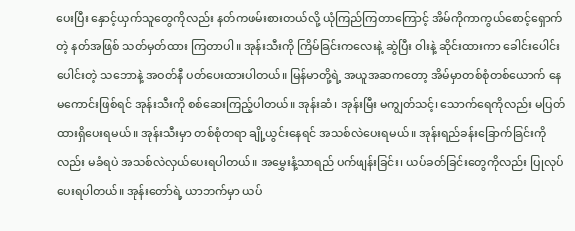ပေးပြီး နှောင့်ယှက်သူတွေကိုလည်း နတ်ကဖမ်းစားတယ်လို့ ယုံကြည်ကြတာကြောင့် အိမ်ကိုကာကွယ်စောင့်ရှောက်တဲ့ နတ်အဖြစ် သတ်မှတ်ထား ကြတာပါ။ အုန်းသီးကို ကြိမ်ခြင်းကလေးနဲ့ ဆွဲပြီး ဝါးနဲ့ ဆိုင်းထားကာ ခေါင်းပေါင်း ပေါင်းတဲ့ သဘောနဲ့ အဝတ်နီ ပတ်ပေးထားပါတယ်။ မြန်မာတို့ရဲ့ အယူအဆကတော့ အိမ်မှာတစ်စုံတစ်ယောက် နေမကောင်းဖြစ်ရင် အုန်းသီးကို စစ်ဆေးကြည့်ပါတယ်။ အုန်းဆံ၊ အုန်းမြီး မကျွတ်သင့်၊ သောက်ရေကိုလည်း မပြတ်ထားရှိပေးရမယ်။ အုန်းသီးမှာ တစ်စုံတရာ ချို့ယွင်းနေရင် အသစ်လဲပေးရမယ်။ အုန်းရည်ခန်းခြောက်ခြင်းကိုလည်း မခံရပဲ အသစ်လဲလှယ်ပေးရပါတယ်။ အမွှေးနံ့သာရည် ပက်ဖျန်းခြင်း၊ ယပ်ခတ်ခြင်းတွေကိုလည်း ပြုလုပ်ပေးရပါတယ်။ အုန်းတော်ရဲ့ ယာဘက်မှာ ယပ်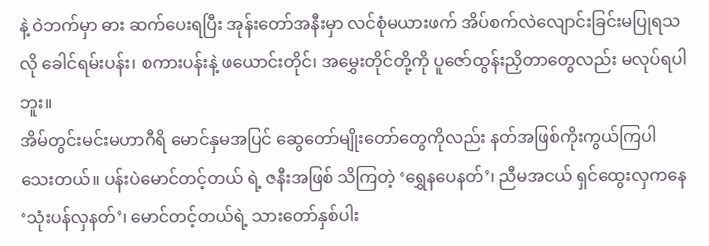နဲ့ ဝဲဘက်မှာ ဓား ဆက်ပေးရပြီး အုန်းတော်အနီးမှာ လင်စုံမယားဖက် အိပ်စက်လဲလျောင်းခြင်းမပြုရသလို ခေါင်ရမ်းပန်း၊ စကားပန်းနဲ့ ဖယောင်းတိုင်၊ အမွှေးတိုင်တို့ကို ပူဇော်ထွန်းညှိတာတွေလည်း မလုပ်ရပါဘူး။
အိမ်တွင်းမင်းမဟာဂီရိ မောင်နှမအပြင် ဆွေတော်မျိုးတော်တွေကိုလည်း နတ်အဖြစ်ကိုးကွယ်ကြပါသေးတယ်။ ပန်းပဲမောင်တင့်တယ် ရဲ့ ဇနီးအဖြစ် သိကြတဲ့ ‘ရွှေနပေနတ်’၊ ညီမအငယ် ရှင်ထွေးလှကနေ ‘သုံးပန်လှနတ်’၊ မောင်တင့်တယ်ရဲ့ သားတော်နှစ်ပါး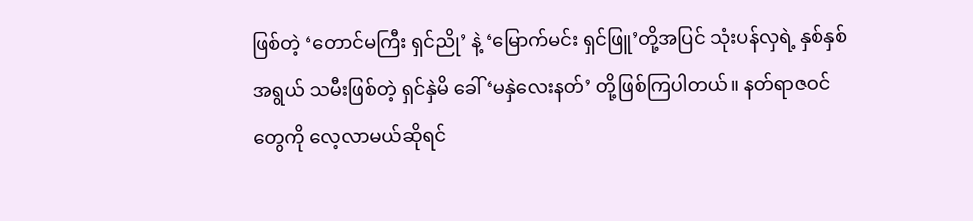ဖြစ်တဲ့ ‘တောင်မကြီး ရှင်ညို’ နဲ့ ‘မြောက်မင်း ရှင်ဖြူ’တို့အပြင် သုံးပန်လှရဲ့ နှစ်နှစ်အရွယ် သမီးဖြစ်တဲ့ ရှင်နှဲမိ ခေါ် ‘မနှဲလေးနတ်’ တို့ဖြစ်ကြပါတယ်။ နတ်ရာဇဝင်တွေကို လေ့လာမယ်ဆိုရင်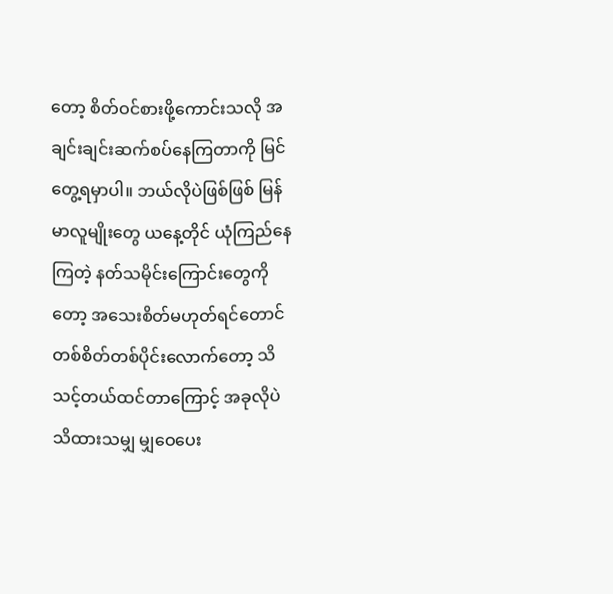တော့ စိတ်ဝင်စားဖို့ကောင်းသလို အချင်းချင်းဆက်စပ်နေကြတာကို မြင်တွေ့ရမှာပါ။ ဘယ်လိုပဲဖြစ်ဖြစ် မြန်မာလူမျိုးတွေ ယနေ့တိုင် ယုံကြည်နေကြတဲ့ နတ်သမိုင်းကြောင်းတွေကိုတော့ အသေးစိတ်မဟုတ်ရင်တောင် တစ်စိတ်တစ်ပိုင်းလောက်တော့ သိသင့်တယ်ထင်တာကြောင့် အခုလိုပဲ သိထားသမျှ မျှဝေပေး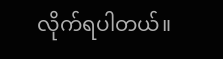လိုက်ရပါတယ်။